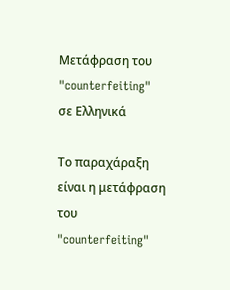Μετάφραση του "counterfeiting" σε Ελληνικά

Το παραχάραξη είναι η μετάφραση του "counterfeiting"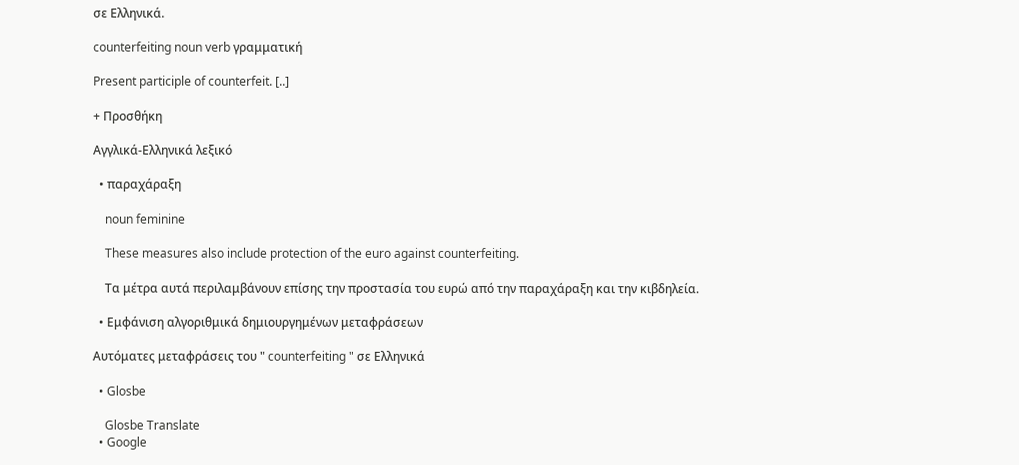σε Ελληνικά.

counterfeiting noun verb γραμματική

Present participle of counterfeit. [..]

+ Προσθήκη

Αγγλικά-Ελληνικά λεξικό

  • παραχάραξη

    noun feminine

    These measures also include protection of the euro against counterfeiting.

    Τα μέτρα αυτά περιλαμβάνουν επίσης την προστασία του ευρώ από την παραχάραξη και την κιβδηλεία.

  • Εμφάνιση αλγοριθμικά δημιουργημένων μεταφράσεων

Αυτόματες μεταφράσεις του " counterfeiting " σε Ελληνικά

  • Glosbe

    Glosbe Translate
  • Google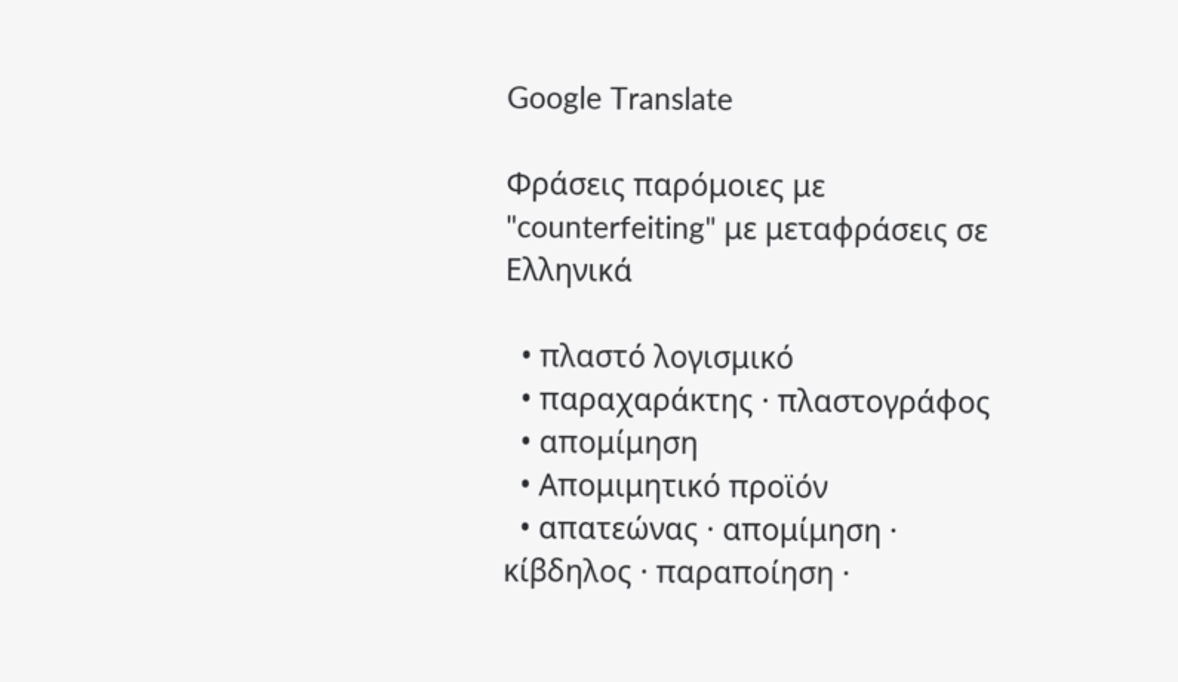Google Translate

Φράσεις παρόμοιες με "counterfeiting" με μεταφράσεις σε Ελληνικά

  • πλαστό λογισμικό
  • παραχαράκτης · πλαστογράφος
  • απομίμηση
  • Απομιμητικό προϊόν
  • απατεώνας · απομίμηση · κίβδηλος · παραποίηση ·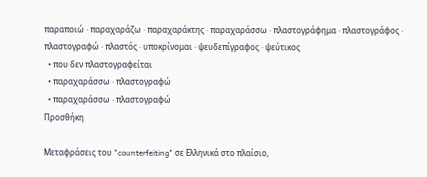παραποιώ · παραχαράζω · παραχαράκτης · παραχαράσσω · πλαστογράφημα · πλαστογράφος · πλαστογραφώ · πλαστός · υποκρίνομαι · ψευδεπίγραφος · ψεύτικος
  • που δεν πλαστογραφείται
  • παραχαράσσω · πλαστογραφώ
  • παραχαράσσω · πλαστογραφώ
Προσθήκη

Μεταφράσεις του "counterfeiting" σε Ελληνικά στο πλαίσιο,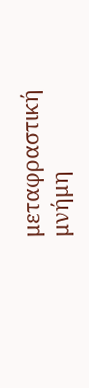μεταφραστική μνήμη